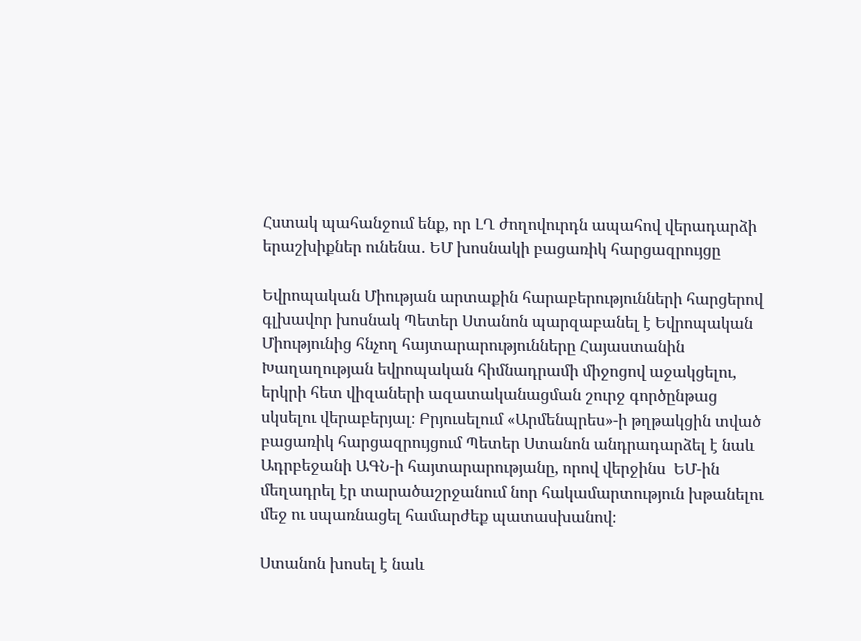Հստակ պահանջում ենք, որ ԼՂ ժողովուրդն ապահով վերադարձի երաշխիքներ ունենա․ ԵՄ խոսնակի բացառիկ հարցազրույցը

Եվրոպական Միության արտաքին հարաբերությունների հարցերով գլխավոր խոսնակ Պետեր Ստանոն պարզաբանել է Եվրոպական Միությունից հնչող հայտարարությունները Հայաստանին Խաղաղության եվրոպական հիմնադրամի միջոցով աջակցելու, երկրի հետ վիզաների ազատականացման շուրջ գործընթաց սկսելու վերաբերյալ։ Բրյուսելում «Արմենպրես»-ի թղթակցին տված բացառիկ հարցազրույցում Պետեր Ստանոն անդրադարձել է նաև Ադրբեջանի ԱԳՆ-ի հայտարարությանը, որով վերջինս  ԵՄ-ին մեղադրել էր տարածաշրջանում նոր հակամարտություն խթանելու մեջ ու սպառնացել համարժեք պատասխանով։

Ստանոն խոսել է նաև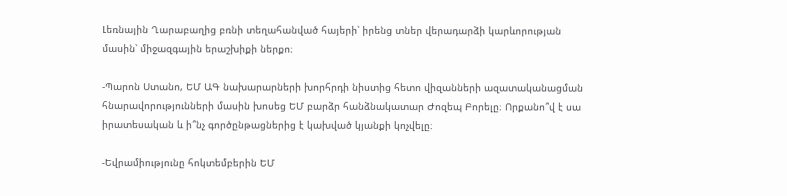Լեռնային Ղարաբաղից բռնի տեղահանված հայերի՝ իրենց տներ վերադարձի կարևորության մասին՝ միջազգային երաշխիքի ներքո։

-Պարոն Ստանո, ԵՄ ԱԳ նախարարների խորհրդի նիստից հետո վիզանների ազատականացման հնարավորությունների մասին խոսեց ԵՄ բարձր հանձնակատար Ժոզեպ Բորելը։ Որքանո՞վ է սա իրատեսական և ի՞նչ գործընթացներից է կախված կյանքի կոչվելը։

-Եվրամիությունը հոկտեմբերին ԵՄ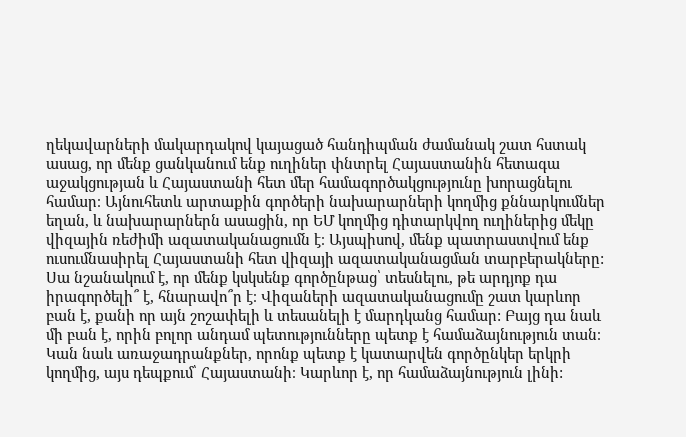ղեկավարների մակարդակով կայացած հանդիպման ժամանակ շատ հստակ ասաց, որ մենք ցանկանում ենք ուղիներ փնտրել Հայաստանին հետագա աջակցության և Հայաստանի հետ մեր համագործակցությունը խորացնելու համար։ Այնուհետև արտաքին գործերի նախարարների կողմից քննարկումներ եղան, և նախարարներն ասացին, որ ԵՄ կողմից դիտարկվող ուղիներից մեկը վիզային ռեժիմի ազատականացումն է։ Այսպիսով, մենք պատրաստվում ենք ուսումնասիրել Հայաստանի հետ վիզայի ազատականացման տարբերակները: Սա նշանակում է, որ մենք կսկսենք գործընթաց՝ տեսնելու, թե արդյոք դա իրագործելի՞ է, հնարավո՞ր է։ Վիզաների ազատականացումը շատ կարևոր բան է, քանի որ այն շոշափելի և տեսանելի է մարդկանց համար: Բայց դա նաև մի բան է, որին բոլոր անդամ պետությունները պետք է համաձայնություն տան։ Կան նաև առաջադրանքներ, որոնք պետք է կատարվեն գործընկեր երկրի կողմից, այս դեպքում՝ Հայաստանի։ Կարևոր է, որ համաձայնություն լինի: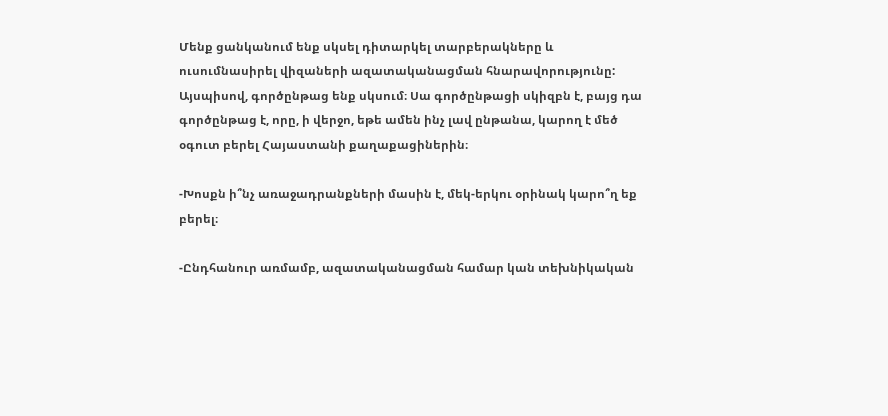Մենք ցանկանում ենք սկսել դիտարկել տարբերակները և ուսումնասիրել վիզաների ազատականացման հնարավորությունը: Այսպիսով, գործընթաց ենք սկսում։ Սա գործընթացի սկիզբն է, բայց դա գործընթաց է, որը, ի վերջո, եթե ամեն ինչ լավ ընթանա, կարող է մեծ օգուտ բերել Հայաստանի քաղաքացիներին։

-Խոսքն ի՞նչ առաջադրանքների մասին է, մեկ-երկու օրինակ կարո՞ղ եք բերել։

-Ընդհանուր առմամբ, ազատականացման համար կան տեխնիկական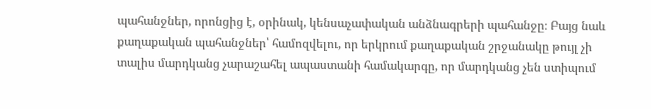պահանջներ, որոնցից է, օրինակ, կենսաչափական անձնագրերի պահանջը։ Բայց նաև քաղաքական պահանջներ՝ համոզվելու, որ երկրում քաղաքական շրջանակը թույլ չի տալիս մարդկանց չարաշահել ապաստանի համակարգը, որ մարդկանց չեն ստիպում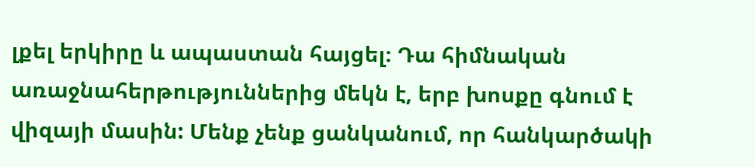լքել երկիրը և ապաստան հայցել։ Դա հիմնական առաջնահերթություններից մեկն է, երբ խոսքը գնում է վիզայի մասին: Մենք չենք ցանկանում, որ հանկարծակի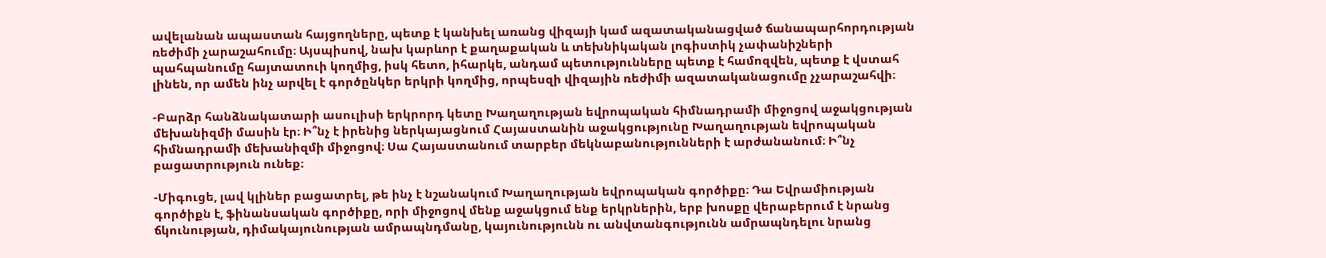ավելանան ապաստան հայցողները, պետք է կանխել առանց վիզայի կամ ազատականացված ճանապարհորդության ռեժիմի չարաշահումը։ Այսպիսով, նախ կարևոր է քաղաքական և տեխնիկական լոգիստիկ չափանիշների պահպանումը հայտատուի կողմից, իսկ հետո, իհարկե, անդամ պետությունները պետք է համոզվեն, պետք է վստահ լինեն, որ ամեն ինչ արվել է գործընկեր երկրի կողմից, որպեսզի վիզային ռեժիմի ազատականացումը չչարաշահվի։

-Բարձր հանձնակատարի ասուլիսի երկրորդ կետը Խաղաղության եվրոպական հիմնադրամի միջոցով աջակցության մեխանիզմի մասին էր։ Ի՞նչ է իրենից ներկայացնում Հայաստանին աջակցությունը Խաղաղության եվրոպական հիմնադրամի մեխանիզմի միջոցով։ Սա Հայաստանում տարբեր մեկնաբանությունների է արժանանում։ Ի՞նչ բացատրություն ունեք։

-Միգուցե, լավ կլիներ բացատրել, թե ինչ է նշանակում Խաղաղության եվրոպական գործիքը։ Դա Եվրամիության գործիքն է, ֆինանսական գործիքը, որի միջոցով մենք աջակցում ենք երկրներին, երբ խոսքը վերաբերում է նրանց ճկունության, դիմակայունության ամրապնդմանը, կայունությունն ու անվտանգությունն ամրապնդելու նրանց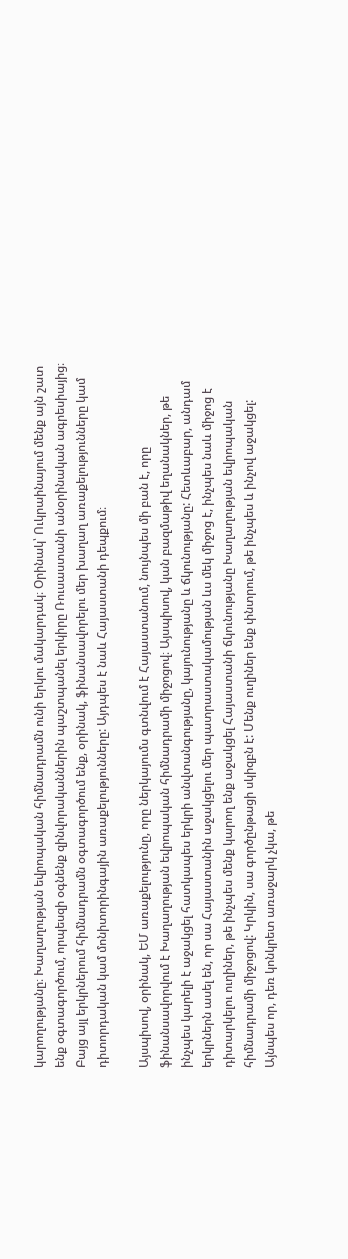կարողությանը։ Խաղաղության եվրոպական հիմնադրամն ունի երկու մակարդակ։ Օրինակ՝ Ուկրաինայում մենք այն շատ ենք օգտագործում, որպեսզի օգնենք զինվորականներին պաշտպանել երկիրը Ռուսաստանի անօրինական ագրեսիայից։ Բայց այլ երկրներում հիմնադրամն օգտագործում ենք, օրինակ, ֆինանսավորելու մեր խաղաղ առաքելությունները կամ դիտորդական կամ մոնիտորինգային առաքելությունները: Այդպես է նաև Հայաստանի դեպքում։

Այսպիսով, օրինակ, ԵՄ առաքելությունը, որը ներկայումս գտնվում է Հայաստանում, նույնպես մի բան է, որը ֆինանսավորվում է Խաղաղության եվրոպական հիմնադրամի միջոցով։ Այսպիսով, կան բազմաթիվ եղանակներ, թե ինչպես կարելի է աջակցել հատկապես երկրի անվտանգությանը, կայունությանը և ճկունությանը: Հետևաբար, անդամ երկրներն ասել են, որ սա Հայաստանին աջակցելու մեր պատրաստակամության ևս մեկ միջոց է, ինչպես նաև միջոց է դիտարկելու ուղիներ, թե ինչպես մենք կարող ենք աջակցել Հայաստանի ճկունությանը Խաղաղության եվրոպական հիմնադրամի միջոցով: Կրկին, սա գործընթացի սկիզբն է: Մենք ուղիներ ենք փնտրում, թե ինչպես և ինչով աջակցել: Այնպես որ, դեռ կոնկրետ առաջարկ չկա, թե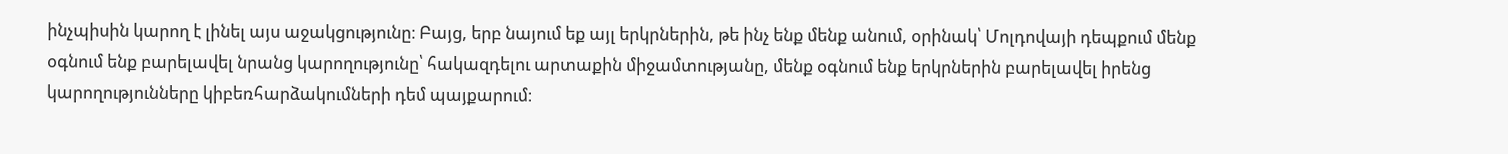ինչպիսին կարող է լինել այս աջակցությունը։ Բայց, երբ նայում եք այլ երկրներին, թե ինչ ենք մենք անում, օրինակ՝ Մոլդովայի դեպքում մենք օգնում ենք բարելավել նրանց կարողությունը՝ հակազդելու արտաքին միջամտությանը, մենք օգնում ենք երկրներին բարելավել իրենց կարողությունները կիբեռհարձակումների դեմ պայքարում։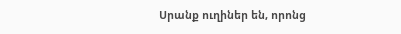Սրանք ուղիներ են, որոնց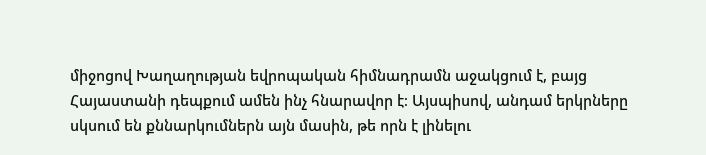միջոցով Խաղաղության եվրոպական հիմնադրամն աջակցում է, բայց Հայաստանի դեպքում ամեն ինչ հնարավոր է։ Այսպիսով, անդամ երկրները սկսում են քննարկումներն այն մասին, թե որն է լինելու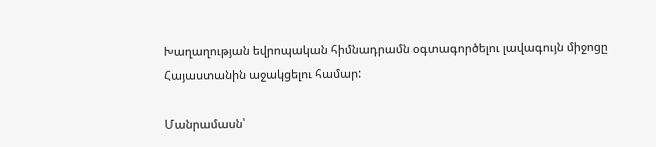Խաղաղության եվրոպական հիմնադրամն օգտագործելու լավագույն միջոցը Հայաստանին աջակցելու համար:

Մանրամասն՝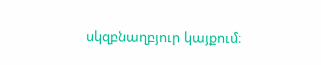սկզբնաղբյուր կայքում։